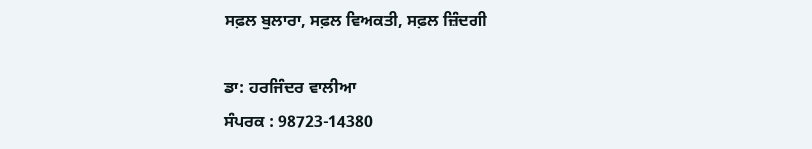ਸਫ਼ਲ ਬੁਲਾਰਾ, ਸਫ਼ਲ ਵਿਅਕਤੀ, ਸਫ਼ਲ ਜ਼ਿੰਦਗੀ

ਡਾ: ਹਰਜਿੰਦਰ ਵਾਲੀਆ
ਸੰਪਰਕ : 98723-14380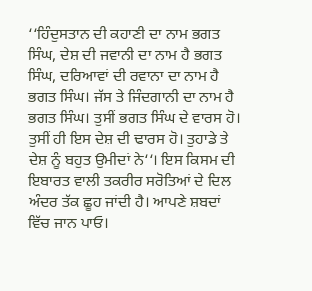‘‘ਹਿੰਦੁਸਤਾਨ ਦੀ ਕਹਾਣੀ ਦਾ ਨਾਮ ਭਗਤ ਸਿੰਘ, ਦੇਸ਼ ਦੀ ਜਵਾਨੀ ਦਾ ਨਾਮ ਹੈ ਭਗਤ ਸਿੰਘ, ਦਰਿਆਵਾਂ ਦੀ ਰਵਾਨਾ ਦਾ ਨਾਮ ਹੈ ਭਗਤ ਸਿੰਘ। ਜੱਸ ਤੇ ਜਿੰਦਗਾਨੀ ਦਾ ਨਾਮ ਹੈ ਭਗਤ ਸਿੰਘ। ਤੁਸੀਂ ਭਗਤ ਸਿੰਘ ਦੇ ਵਾਰਸ ਹੋ। ਤੁਸੀਂ ਹੀ ਇਸ ਦੇਸ਼ ਦੀ ਢਾਰਸ ਹੋ। ਤੁਹਾਡੇ ਤੇ ਦੇਸ਼ ਨੂੰ ਬਹੁਤ ਉਮੀਦਾਂ ਨੇ‘‘। ਇਸ ਕਿਸਮ ਦੀ ਇਬਾਰਤ ਵਾਲੀ ਤਕਰੀਰ ਸਰੋਤਿਆਂ ਦੇ ਦਿਲ ਅੰਦਰ ਤੱਕ ਛੂਹ ਜਾਂਦੀ ਹੈ। ਆਪਣੇ ਸ਼ਬਦਾਂ ਵਿੱਚ ਜਾਨ ਪਾਓ।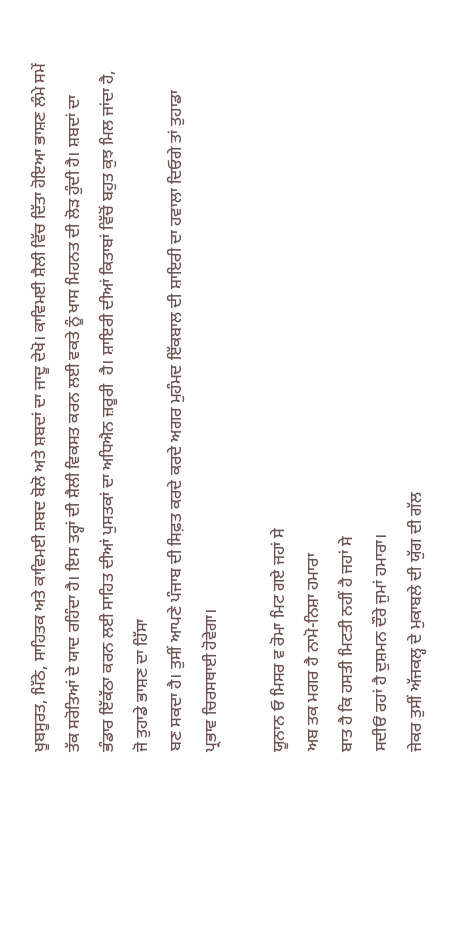ਖੂਬਸੂਰਤ, ਮਿੱਠੇ, ਸਾਹਿਤਕ ਅਤੇ ਕਾਵਿਮਈ ਸ਼ਬਦ ਬੋਲੋ ਅਤੇ ਸ਼ਬਦਾਂ ਦਾ ਜਾਦੂ ਦੇਖੋ। ਕਾਵਿਮਈ ਸ਼ੈਲੀ ਵਿੱਚ ਦਿੱਤਾ ਹੋਇਆ ਭਾਸ਼ਣ ਲੰਮੇ ਸਮੇਂ ਤੱਕ ਸਰੋਤਿਆਂ ਦੇ ਯਾਦ ਰਹਿੰਦਾ ਹੈ। ਇਸ ਤਰ੍ਹਾਂ ਦੀ ਸ਼ੈਲੀ ਵਿਕਸਤ ਕਰਨ ਲਈ ਵਕਤੇ ਨੂੰ ਖਾਸ ਮਿਹਨਤ ਦੀ ਲੋੜ ਹੁੰਦੀ ਹੈ। ਸ਼ਬਦਾਂ ਦਾ ਭੰਡਾਰ ਇੱਕੱਠਾ ਕਰਨ ਲਈ ਸਾਹਿਤ ਦੀਆਂ ਪੁਸਤਕਾਂ ਦਾ ਅਧਿਐਨ ਜ਼ਰੂਰੀ  ਹੈ। ਸ਼ਾਇਰੀ ਦੀਆਂ ਕਿਤਾਬਾਂ ਵਿੱਚੋਂ ਬਹੁਤ ਕੁਝ ਮਿਲ ਜਾਂਦਾ ਹੈ, ਜੋ ਤੁਹਾਡੇ ਭਾਸ਼ਣ ਦਾ ਹਿੱਸਾ
ਬਣ ਸਕਦਾ ਹੈ। ਤੁਸੀਂ ਆਪਣੇ ਪੰਜਾਬ ਦੀ ਸਿਫ਼ਤ ਕਰਦੇ ਕਰਦੇ ਅਗਰ ਮੁਹੰਮਦ ਇੱਕਬਾਲ ਦੀ ਸ਼ਾਇਰੀ ਦਾ ਹਵਾਲਾ ਦਿਓਗੇ ਤਾਂ ਤੁਹਾਡਾ ਪ੍ਰਭਾਵ ਚਿਰਸਥਾਈ ਹੋਵੇਗਾ।

ਯੂਨਾਨ ਓ ਮਿਸਰ ਵ ਰੋਮਾ ਮਿਟ ਗਏ ਜਹਾਂ ਸੇ
ਅਬ ਤਕ ਮਗਰ ਹੈ ਨਾਮੋ-ਨਿਸ਼ਾ ਹਮਾਰਾ
ਬਾਤ ਹੈ ਕਿ ਹਸਤੀ ਮਿਟਤੀ ਨਹੀਂ ਹੈ ਜਹਾਂ ਸੇ
ਸਦੀਓਂ ਰਹਾਂ ਹੈ ਦੁਸ਼ਮਨ ਦੌਰੇ ਜੁਮਾਂ ਹਮਾਰਾ।
ਜੇਕਰ ਤੁਸੀਂ ਅੱਜਕਲ੍ਹ ਦੇ ਮੁਕਾਬਲੇ ਦੀ ਯੁੱਗ ਦੀ ਗੱਲ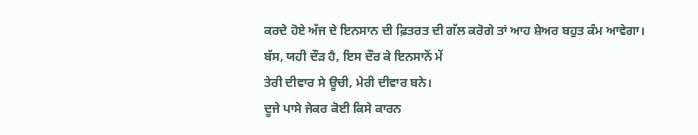ਕਰਦੇ ਹੋਏ ਅੱਜ ਦੇ ਇਨਸਾਨ ਦੀ ਫ਼ਿਤਰਤ ਦੀ ਗੱਲ ਕਰੋਗੇ ਤਾਂ ਆਹ ਸ਼ੇਅਰ ਬਹੁਤ ਕੰਮ ਆਵੇਗਾ।
ਬੱਸ, ਯਹੀ ਦੌੜ ਹੈ, ਇਸ ਦੌਰ ਕੇ ਇਨਸਾਨੋਂ ਮੇਂ
ਤੇਰੀ ਦੀਵਾਰ ਸੇ ਊਚੀ, ਮੇਰੀ ਦੀਵਾਰ ਬਨੇ।
ਦੂਜੇ ਪਾਸੇ ਜੇਕਰ ਕੋਈ ਕਿਸੇ ਕਾਰਨ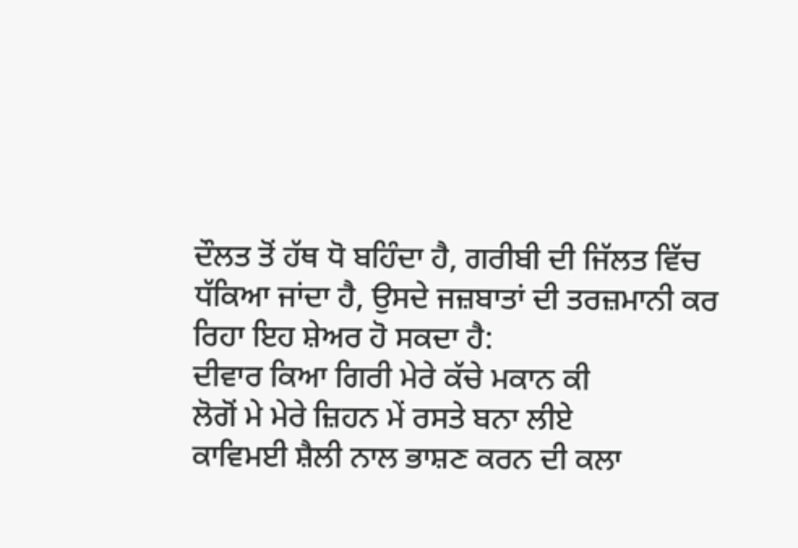ਦੌਲਤ ਤੋਂ ਹੱਥ ਧੋ ਬਹਿੰਦਾ ਹੈ, ਗਰੀਬੀ ਦੀ ਜਿੱਲਤ ਵਿੱਚ ਧੱਕਿਆ ਜਾਂਦਾ ਹੈ, ਉਸਦੇ ਜਜ਼ਬਾਤਾਂ ਦੀ ਤਰਜ਼ਮਾਨੀ ਕਰ ਰਿਹਾ ਇਹ ਸ਼ੇਅਰ ਹੋ ਸਕਦਾ ਹੈ:
ਦੀਵਾਰ ਕਿਆ ਗਿਰੀ ਮੇਰੇ ਕੱਚੇ ਮਕਾਨ ਕੀ
ਲੋਗੋਂ ਮੇ ਮੇਰੇ ਜ਼ਿਹਨ ਮੇਂ ਰਸਤੇ ਬਨਾ ਲੀਏ
ਕਾਵਿਮਈ ਸ਼ੈਲੀ ਨਾਲ ਭਾਸ਼ਣ ਕਰਨ ਦੀ ਕਲਾ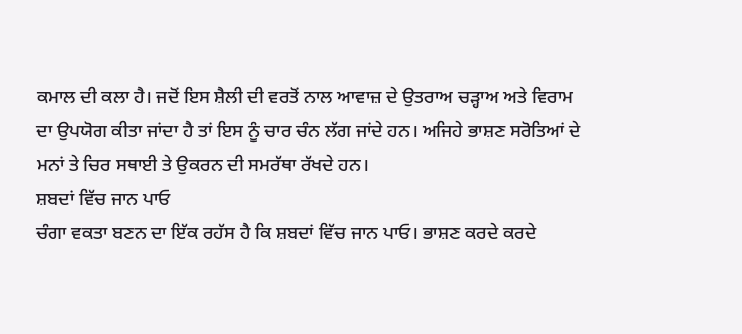ਕਮਾਲ ਦੀ ਕਲਾ ਹੈ। ਜਦੋਂ ਇਸ ਸ਼ੈਲੀ ਦੀ ਵਰਤੋਂ ਨਾਲ ਆਵਾਜ਼ ਦੇ ਉਤਰਾਅ ਚੜ੍ਹਾਅ ਅਤੇ ਵਿਰਾਮ ਦਾ ਉਪਯੋਗ ਕੀਤਾ ਜਾਂਦਾ ਹੈ ਤਾਂ ਇਸ ਨੂੰ ਚਾਰ ਚੰਨ ਲੱਗ ਜਾਂਦੇ ਹਨ। ਅਜਿਹੇ ਭਾਸ਼ਣ ਸਰੋਤਿਆਂ ਦੇ ਮਨਾਂ ਤੇ ਚਿਰ ਸਥਾਈ ਤੇ ਉਕਰਨ ਦੀ ਸਮਰੱਥਾ ਰੱਖਦੇ ਹਨ।
ਸ਼ਬਦਾਂ ਵਿੱਚ ਜਾਨ ਪਾਓ
ਚੰਗਾ ਵਕਤਾ ਬਣਨ ਦਾ ਇੱਕ ਰਹੱਸ ਹੈ ਕਿ ਸ਼ਬਦਾਂ ਵਿੱਚ ਜਾਨ ਪਾਓ। ਭਾਸ਼ਣ ਕਰਦੇ ਕਰਦੇ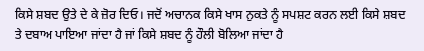ਕਿਸੇ ਸ਼ਬਦ ਉਤੇ ਦੇ ਕੇ ਜ਼ੋਰ ਦਿਓ। ਜਦੋਂ ਅਚਾਨਕ ਕਿਸੇ ਖਾਸ ਨੁਕਤੇ ਨੂੰ ਸਪਸ਼ਟ ਕਰਨ ਲਈ ਕਿਸੇ ਸ਼ਬਦ ਤੇ ਦਬਾਅ ਪਾਇਆ ਜਾਂਦਾ ਹੈ ਜਾਂ ਕਿਸੇ ਸ਼ਬਦ ਨੂੰ ਹੌਲੀ ਬੋਲਿਆ ਜਾਂਦਾ ਹੈ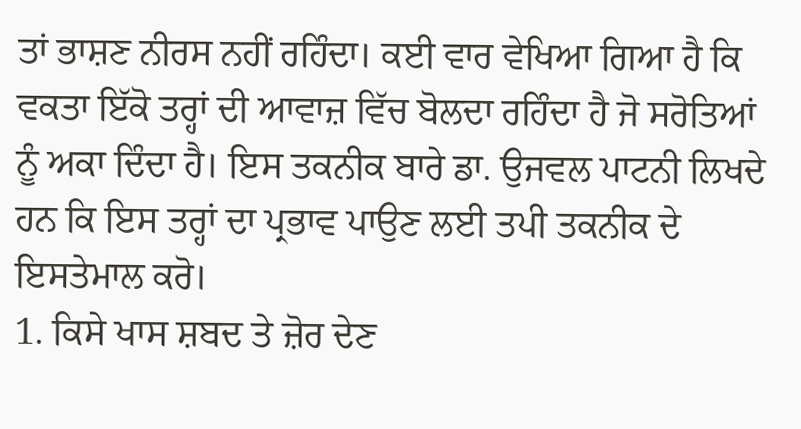ਤਾਂ ਭਾਸ਼ਣ ਨੀਰਸ ਨਹੀਂ ਰਹਿੰਦਾ। ਕਈ ਵਾਰ ਵੇਖਿਆ ਗਿਆ ਹੈ ਕਿ ਵਕਤਾ ਇੱਕੋ ਤਰ੍ਹਾਂ ਦੀ ਆਵਾਜ਼ ਵਿੱਚ ਬੋਲਦਾ ਰਹਿੰਦਾ ਹੈ ਜੋ ਸਰੋਤਿਆਂ ਨੂੰ ਅਕਾ ਦਿੰਦਾ ਹੈ। ਇਸ ਤਕਨੀਕ ਬਾਰੇ ਡਾ. ਉਜਵਲ ਪਾਟਨੀ ਲਿਖਦੇ ਹਨ ਕਿ ਇਸ ਤਰ੍ਹਾਂ ਦਾ ਪ੍ਰਭਾਵ ਪਾਉਣ ਲਈ ਤਪੀ ਤਕਨੀਕ ਦੇ ਇਸਤੇਮਾਲ ਕਰੋ।
1. ਕਿਸੇ ਖਾਸ ਸ਼ਬਦ ਤੇ ਜ਼ੋਰ ਦੇਣ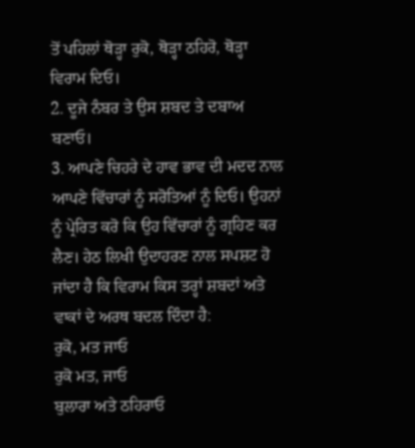ਤੋਂ ਪਹਿਲਾਂ ਥੋੜ੍ਹਾ ਰੁਕੋ, ਥੋੜ੍ਹਾ ਠਹਿਰੋ, ਥੋੜ੍ਹਾ ਵਿਰਾਮ ਦਿਓ।
2. ਦੂਜੇ ਨੰਬਰ ਤੇ ਉਸ ਸ਼ਬਦ ਤੇ ਦਬਾਅ ਬਣਾਓ।
3. ਆਪਣੇ ਚਿਹਰੇ ਦੇ ਹਾਵ ਭਾਵ ਦੀ ਮਦਦ ਨਾਲ ਆਪਣੇ ਵਿੱਚਾਰਾਂ ਨੂੰ ਸਰੋਤਿਆਂ ਨੂੰ ਦਿਓ। ਉਹਨਾਂ ਨੂੰ ਪ੍ਰੇਰਿਤ ਕਰੋ ਕਿ ਉਹ ਵਿੱਚਾਰਾਂ ਨੂੰ ਗ੍ਰਹਿਣ ਕਰ ਲੈਣ। ਹੇਠ ਲਿਖੀ ਉਦਾਹਰਣ ਨਾਲ ਸਪਸ਼ਟ ਹੋ ਜਾਂਦਾ ਹੈ ਕਿ ਵਿਰਾਮ ਕਿਸ ਤਰ੍ਹਾਂ ਸ਼ਬਦਾਂ ਅਤੇ ਵਾਕਾਂ ਦੇ ਅਰਥ ਬਦਲ ਦਿੰਦਾ ਹੈ:
ਰੁਕੋ, ਮਤ ਜਾਓ
ਰੁਕੋ ਮਤ, ਜਾਓ
ਬੁਲਾਰਾ ਅਤੇ ਠਹਿਰਾਓ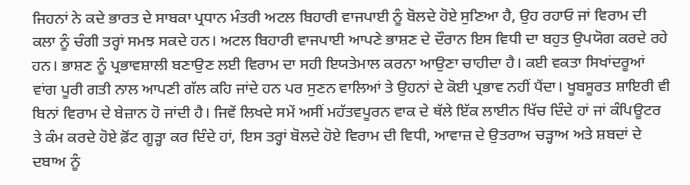ਜਿਹਨਾਂ ਨੇ ਕਦੇ ਭਾਰਤ ਦੇ ਸਾਬਕਾ ਪ੍ਰਧਾਨ ਮੰਤਰੀ ਅਟਲ ਬਿਹਾਰੀ ਵਾਜਪਾਈ ਨੂੰ ਬੋਲਦੇ ਹੋਏ ਸੁਣਿਆ ਹੈ, ਉਹ ਰਹਾਓ ਜਾਂ ਵਿਰਾਮ ਦੀ ਕਲਾ ਨੂੰ ਚੰਗੀ ਤਰ੍ਹਾਂ ਸਮਝ ਸਕਦੇ ਹਨ। ਅਟਲ ਬਿਹਾਰੀ ਵਾਜਪਾਈ ਆਪਣੇ ਭਾਸ਼ਣ ਦੇ ਦੌਰਾਨ ਇਸ ਵਿਧੀ ਦਾ ਬਹੁਤ ਉਪਯੋਗ ਕਰਦੇ ਰਹੇ ਹਨ। ਭਾਸ਼ਣ ਨੂੰ ਪ੍ਰਭਾਵਸ਼ਾਲੀ ਬਣਾਉਣ ਲਈ ਵਿਰਾਮ ਦਾ ਸਹੀ ਇਯਤੇਮਾਲ ਕਰਨਾ ਆਉਣਾ ਚਾਹੀਦਾ ਹੈ। ਕਈ ਵਕਤਾ ਸਿਖਾਂਦਰੂਆਂ ਵਾਂਗ ਪੂਰੀ ਗਤੀ ਨਾਲ ਆਪਣੀ ਗੱਲ ਕਹਿ ਜਾਂਦੇ ਹਨ ਪਰ ਸੁਣਨ ਵਾਲਿਆਂ ਤੇ ਉਹਨਾਂ ਦੇ ਕੋਈ ਪ੍ਰਭਾਵ ਨਹੀਂ ਪੈਂਦਾ। ਖੂਬਸੂਰਤ ਸ਼ਾਇਰੀ ਵੀ ਬਿਨਾਂ ਵਿਰਾਮ ਦੇ ਬੇਜ਼ਾਨ ਹੋ ਜਾਂਦੀ ਹੈ। ਜਿਵੇਂ ਲਿਖਦੇ ਸਮੇਂ ਅਸੀਂ ਮਹੱਤਵਪੂਰਨ ਵਾਕ ਦੇ ਥੱਲੇ ਇੱਕ ਲਾਈਨ ਖਿੱਚ ਦਿੰਦੇ ਹਾਂ ਜਾਂ ਕੰਪਿਊਟਰ ਤੇ ਕੰਮ ਕਰਦੇ ਹੋਏ ਫ਼ੋਂਟ ਗੂੜ੍ਹਾ ਕਰ ਦਿੰਦੇ ਹਾਂ, ਇਸ ਤਰ੍ਹਾਂ ਬੋਲਦੇ ਹੋਏ ਵਿਰਾਮ ਦੀ ਵਿਧੀ, ਆਵਾਜ਼ ਦੇ ਉਤਰਾਅ ਚੜ੍ਹਾਅ ਅਤੇ ਸ਼ਬਦਾਂ ਦੇ ਦਬਾਅ ਨੂੰ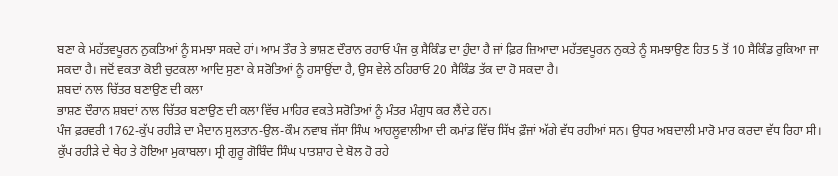ਬਣਾ ਕੇ ਮਹੱਤਵਪੂਰਨ ਨੁਕਤਿਆਂ ਨੂੰ ਸਮਝਾ ਸਕਦੇ ਹਾਂ। ਆਮ ਤੌਰ ਤੇ ਭਾਸ਼ਣ ਦੌਰਾਨ ਰਹਾਓ ਪੰਜ ਕੁ ਸੈਕਿੰਡ ਦਾ ਹੁੰਦਾ ਹੈ ਜਾਂ ਫ਼ਿਰ ਜ਼ਿਆਦਾ ਮਹੱਤਵਪੂਰਨ ਨੁਕਤੇ ਨੂੰ ਸਮਝਾਉਣ ਹਿਤ 5 ਤੋਂ 10 ਸੈਕਿੰਡ ਰੁਕਿਆ ਜਾ ਸਕਦਾ ਹੈ। ਜਦੋਂ ਵਕਤਾ ਕੋਈ ਚੁਟਕਲਾ ਆਦਿ ਸੁਣਾ ਕੇ ਸਰੋਤਿਆਂ ਨੂੰ ਹਸਾਉਂਦਾ ਹੈ, ਉਸ ਵੇਲੇ ਠਹਿਰਾਓ 20 ਸੈਕਿੰਡ ਤੱਕ ਦਾ ਹੋ ਸਕਦਾ ਹੈ।
ਸ਼ਬਦਾਂ ਨਾਲ ਚਿੱਤਰ ਬਣਾਉਣ ਦੀ ਕਲਾ
ਭਾਸ਼ਣ ਦੌਰਾਨ ਸ਼ਬਦਾਂ ਨਾਲ ਚਿੱਤਰ ਬਣਾਉਣ ਦੀ ਕਲਾ ਵਿੱਚ ਮਾਹਿਰ ਵਕਤੇ ਸਰੋਤਿਆਂ ਨੂੰ ਮੰਤਰ ਮੰਗੁਧ ਕਰ ਲੈਂਦੇ ਹਨ।
ਪੰਜ ਫ਼ਰਵਰੀ 1762-ਕੁੱਪ ਰਹੀੜੇ ਦਾ ਮੈਦਾਨ ਸੁਲਤਾਨ-ਉਲ-ਕੌਮ ਨਵਾਬ ਜੱਸਾ ਸਿੰਘ ਆਹਲੂਵਾਲੀਆ ਦੀ ਕਮਾਂਡ ਵਿੱਚ ਸਿੱਖ ਫ਼ੌਜਾਂ ਅੱਗੇ ਵੱਧ ਰਹੀਆਂ ਸਨ। ਉਧਰ ਅਬਦਾਲੀ ਮਾਰੋ ਮਾਰ ਕਰਦਾ ਵੱਧ ਰਿਹਾ ਸੀ। ਕੁੱਪ ਰਹੀੜੇ ਦੇ ਥੇਹ ਤੇ ਹੋਇਆ ਮੁਕਾਬਲਾ। ਸ੍ਰੀ ਗੁਰੂ ਗੋਬਿੰਦ ਸਿੰਘ ਪਾਤਸ਼ਾਹ ਦੇ ਬੋਲ ਹੋ ਰਹੇ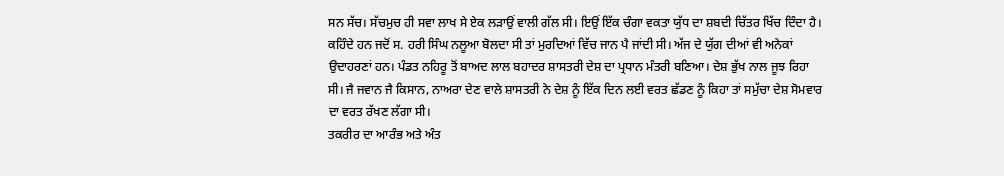ਸਨ ਸੱਚ। ਸੱਚਮੁਚ ਹੀ ਸਵਾ ਲਾਖ ਸੇ ਏਕ ਲੜਾਉਂ ਵਾਲੀ ਗੱਲ ਸੀ। ਇਉਂ ਇੱਕ ਚੰਗਾ ਵਕਤਾ ਯੁੱਧ ਦਾ ਸ਼ਬਦੀ ਚਿੱਤਰ ਖਿੱਚ ਦਿੰਦਾ ਹੈ। ਕਹਿੰਦੇ ਹਨ ਜਦੋਂ ਸ. ਹਰੀ ਸਿੰਘ ਨਲੂਆ ਬੋਲਦਾ ਸੀ ਤਾਂ ਮੁਰਦਿਆਂ ਵਿੱਚ ਜਾਨ ਪੈ ਜਾਂਦੀ ਸੀ। ਅੱਜ ਦੇ ਯੁੱਗ ਦੀਆਂ ਵੀ ਅਨੇਕਾਂ ਉਦਾਹਰਣਾਂ ਹਨ। ਪੰਡਤ ਨਹਿਰੂ ਤੋਂ ਬਾਅਦ ਲਾਲ ਬਹਾਦਰ ਸ਼ਾਸਤਰੀ ਦੇਸ਼ ਦਾ ਪ੍ਰਧਾਨ ਮੰਤਰੀ ਬਣਿਆ। ਦੇਸ਼ ਭੁੱਖ ਨਾਲ ਜੂਝ ਰਿਹਾ ਸੀ। ਜੈ ਜਵਾਨ ਜੈ ਕਿਸਾਨ, ਨਾਅਰਾ ਦੇਣ ਵਾਲੇ ਸ਼ਾਸਤਰੀ ਨੇ ਦੇਸ਼ ਨੂੰ ਇੱਕ ਦਿਨ ਲਈ ਵਰਤ ਛੱਡਣ ਨੂੰ ਕਿਹਾ ਤਾਂ ਸਮੁੱਚਾ ਦੇਸ਼ ਸੋਮਵਾਰ ਦਾ ਵਰਤ ਰੱਖਣ ਲੱਗਾ ਸੀ।
ਤਕਰੀਰ ਦਾ ਆਰੰਭ ਅਤੇ ਅੰਤ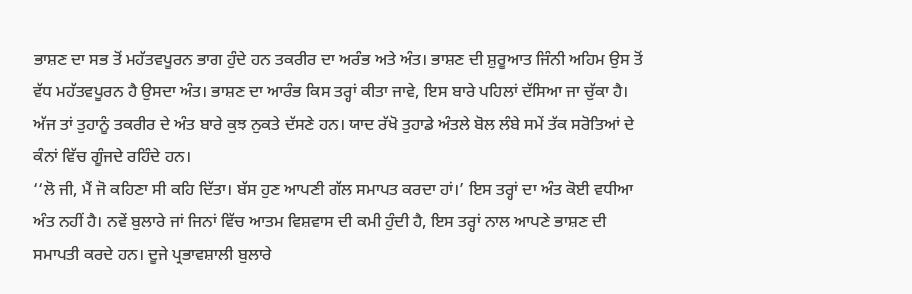ਭਾਸ਼ਣ ਦਾ ਸਭ ਤੋਂ ਮਹੱਤਵਪੂਰਨ ਭਾਗ ਹੁੰਦੇ ਹਨ ਤਕਰੀਰ ਦਾ ਅਰੰਭ ਅਤੇ ਅੰਤ। ਭਾਸ਼ਣ ਦੀ ਸ਼ੁਰੂਆਤ ਜਿੰਨੀ ਅਹਿਮ ਉਸ ਤੋਂ ਵੱਧ ਮਹੱਤਵਪੂਰਨ ਹੈ ਉਸਦਾ ਅੰਤ। ਭਾਸ਼ਣ ਦਾ ਆਰੰਭ ਕਿਸ ਤਰ੍ਹਾਂ ਕੀਤਾ ਜਾਵੇ, ਇਸ ਬਾਰੇ ਪਹਿਲਾਂ ਦੱਸਿਆ ਜਾ ਚੁੱਕਾ ਹੈ। ਅੱਜ ਤਾਂ ਤੁਹਾਨੂੰ ਤਕਰੀਰ ਦੇ ਅੰਤ ਬਾਰੇ ਕੁਝ ਨੁਕਤੇ ਦੱਸਣੇ ਹਨ। ਯਾਦ ਰੱਖੋ ਤੁਹਾਡੇ ਅੰਤਲੇ ਬੋਲ ਲੰਬੇ ਸਮੇਂ ਤੱਕ ਸਰੋਤਿਆਂ ਦੇ ਕੰਨਾਂ ਵਿੱਚ ਗੂੰਜਦੇ ਰਹਿੰਦੇ ਹਨ।
‘‘ਲੋ ਜੀ, ਮੈਂ ਜੋ ਕਹਿਣਾ ਸੀ ਕਹਿ ਦਿੱਤਾ। ਬੱਸ ਹੁਣ ਆਪਣੀ ਗੱਲ ਸਮਾਪਤ ਕਰਦਾ ਹਾਂ।’ ਇਸ ਤਰ੍ਹਾਂ ਦਾ ਅੰਤ ਕੋਈ ਵਧੀਆ ਅੰਤ ਨਹੀਂ ਹੈ। ਨਵੇਂ ਬੁਲਾਰੇ ਜਾਂ ਜਿਨਾਂ ਵਿੱਚ ਆਤਮ ਵਿਸ਼ਵਾਸ ਦੀ ਕਮੀ ਹੁੰਦੀ ਹੈ, ਇਸ ਤਰ੍ਹਾਂ ਨਾਲ ਆਪਣੇ ਭਾਸ਼ਣ ਦੀ ਸਮਾਪਤੀ ਕਰਦੇ ਹਨ। ਦੂਜੇ ਪ੍ਰਭਾਵਸ਼ਾਲੀ ਬੁਲਾਰੇ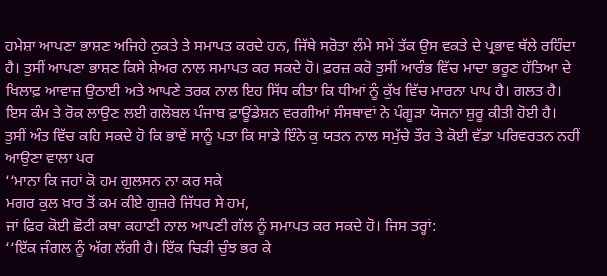ਹਮੇਸ਼ਾ ਆਪਣਾ ਭਾਸ਼ਣ ਅਜਿਹੇ ਨੁਕਤੇ ਤੇ ਸਮਾਪਤ ਕਰਦੇ ਹਨ, ਜਿੱਥੇ ਸਰੋਤਾ ਲੰਮੇ ਸਮੇਂ ਤੱਕ ਉਸ ਵਕਤੇ ਦੇ ਪ੍ਰਭਾਵ ਥੱਲੇ ਰਹਿੰਦਾ ਹੈ। ਤੁਸੀਂ ਆਪਣਾ ਭਾਸ਼ਣ ਕਿਸੇ ਸ਼ੇਅਰ ਨਾਲ ਸਮਾਪਤ ਕਰ ਸਕਦੇ ਹੋ। ਫ਼ਰਜ਼ ਕਰੋ ਤੁਸੀਂ ਆਰੰਭ ਵਿੱਚ ਮਾਦਾ ਭਰੂਣ ਹੱਤਿਆ ਦੇ ਖਿਲਾਫ਼ ਆਵਾਜ਼ ਉਠਾਈ ਅਤੇ ਆਪਣੇ ਤਰਕ ਨਾਲ ਇਹ ਸਿੱਧ ਕੀਤਾ ਕਿ ਧੀਆਂ ਨੂੰ ਕੁੱਖ ਵਿੱਚ ਮਾਰਨਾ ਪਾਪ ਹੈ। ਗਲਤ ਹੈ। ਇਸ ਕੰਮ ਤੇ ਰੋਕ ਲਾਉਣ ਲਈ ਗਲੋਬਲ ਪੰਜਾਬ ਫ਼ਾਊਂਡੇਸ਼ਨ ਵਰਗੀਆਂ ਸੰਸਥਾਵਾਂ ਨੇ ਪੰਗੂੜਾ ਯੋਜਨਾ ਸ਼ੁਰੂ ਕੀਤੀ ਹੋਈ ਹੈ। ਤੁਸੀਂ ਅੰਤ ਵਿੱਚ ਕਹਿ ਸਕਦੇ ਹੋ ਕਿ ਭਾਵੇਂ ਸਾਨੂੰ ਪਤਾ ਕਿ ਸਾਡੇ ਇੰਨੇ ਕੁ ਯਤਨ ਨਾਲ ਸਮੁੱਚੇ ਤੌਰ ਤੇ ਕੋਈ ਵੱਡਾ ਪਰਿਵਰਤਨ ਨਹੀਂ ਆਉਣਾ ਵਾਲਾ ਪਰ
‘‘ਮਾਨਾ ਕਿ ਜਹਾਂ ਕੋ ਹਮ ਗੁਲਸਨ ਨਾ ਕਰ ਸਕੇ
ਮਗਰ ਕੁਲ ਖ਼ਾਰ ਤੋਂ ਕਮ ਕੀਏ ਗੁਜ਼ਰੇ ਜਿੱਧਰ ਸੇ ਹਮ,
ਜਾਂ ਫ਼ਿਰ ਕੋਈ ਛੋਟੀ ਕਥਾ ਕਹਾਣੀ ਨਾਲ ਆਪਣੀ ਗੱਲ ਨੂੰ ਸਮਾਪਤ ਕਰ ਸਕਦੇ ਹੋ। ਜਿਸ ਤਰ੍ਹਾਂ:
‘‘ਇੱਕ ਜੰਗਲ ਨੂੰ ਅੱਗ ਲੱਗੀ ਹੈ। ਇੱਕ ਚਿੜੀ ਚੁੰਝ ਭਰ ਕੇ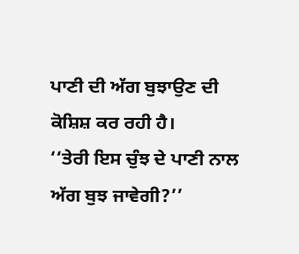ਪਾਣੀ ਦੀ ਅੱਗ ਬੁਝਾਉਣ ਦੀ ਕੋਸ਼ਿਸ਼ ਕਰ ਰਹੀ ਹੈ।
‘‘ਤੇਰੀ ਇਸ ਚੁੰਝ ਦੇ ਪਾਣੀ ਨਾਲ ਅੱਗ ਬੁਝ ਜਾਵੇਗੀ?’’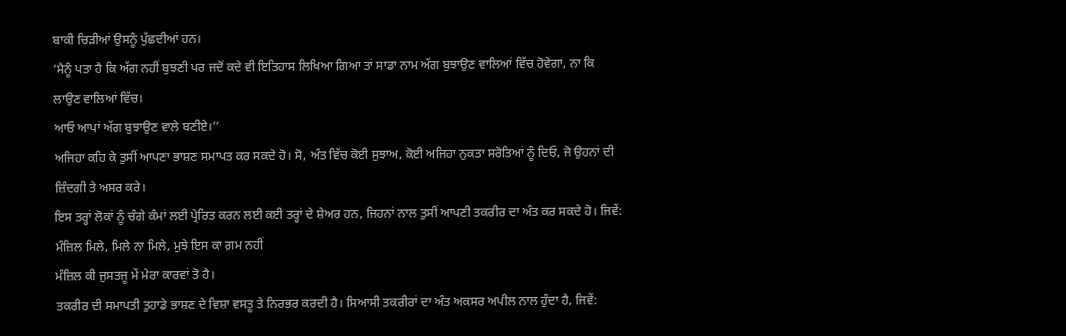ਬਾਕੀ ਚਿੜੀਆਂ ਉਸਨੂੰ ਪੁੱਛਦੀਆਂ ਹਨ।
‘ਮੈਨੂੰ ਪਤਾ ਹੈ ਕਿ ਅੱਗ ਨਹੀਂ ਬੁਝਣੀ ਪਰ ਜਦੋਂ ਕਦੇ ਵੀ ਇਤਿਹਾਸ ਲਿਖਿਆ ਗਿਆ ਤਾਂ ਸਾਡਾ ਨਾਮ ਅੱਗ ਬੁਝਾਉਣ ਵਾਲਿਆਂ ਵਿੱਚ ਹੋਵੇਗਾ, ਨਾ ਕਿ ਲਾਉਣ ਵਾਲਿਆਂ ਵਿੱਚ।
ਆਓ ਆਪਾਂ ਅੱਗ ਬੁਝਾਉਣ ਵਾਲੇ ਬਣੀਏ।’’
ਅਜਿਹਾ ਕਹਿ ਕੇ ਤੁਸੀਂ ਆਪਣਾ ਭਾਸ਼ਣ ਸਮਾਪਤ ਕਰ ਸਕਦੇ ਹੋ। ਸੋ, ਅੰਤ ਵਿੱਚ ਕੋਈ ਸੁਝਾਅ, ਕੋਈ ਅਜਿਹਾ ਨੁਕਤਾ ਸਰੋਤਿਆਂ ਨੂੰ ਦਿਓ, ਜੋ ਉਹਨਾਂ ਦੀ ਜ਼ਿੰਦਗੀ ਤੇ ਅਸਰ ਕਰੇ।
ਇਸ ਤਰ੍ਹਾਂ ਲੋਕਾਂ ਨੂੰ ਚੰਗੇ ਕੰਮਾਂ ਲਈ ਪ੍ਰੇਰਿਤ ਕਰਨ ਲਈ ਕਈ ਤਰ੍ਹਾਂ ਦੇ ਸ਼ੇਅਰ ਹਨ, ਜਿਹਨਾਂ ਨਾਲ ਤੁਸੀਂ ਆਪਣੀ ਤਕਰੀਰ ਦਾ ਅੰਤ ਕਰ ਸਕਦੇ ਹੋ। ਜਿਵੇਂ:
ਮੰਜ਼ਿਲ ਮਿਲੇ, ਮਿਲੇ ਨਾ ਮਿਲੇ, ਮੁਝੇ ਇਸ ਕਾ ਗ਼ਮ ਨਹੀਂ
ਮੰਜ਼ਿਲ ਕੀ ਜੁਸਤਜੂ ਮੇਂ ਮੇਰਾ ਕਾਰਵਾਂ ਤੋ ਹੈ।
ਤਕਰੀਰ ਦੀ ਸਮਾਪਤੀ ਤੁਹਾਡੇ ਭਾਸ਼ਣ ਦੇ ਵਿਸ਼ਾ ਵਸਤੂ ਤੇ ਨਿਰਭਰ ਕਰਦੀ ਹੈ। ਸਿਆਸੀ ਤਕਰੀਰਾਂ ਦਾ ਅੰਤ ਅਕਸਰ ਅਪੀਲ ਨਾਲ ਹੁੰਦਾ ਹੈ, ਜਿਵੇਂ: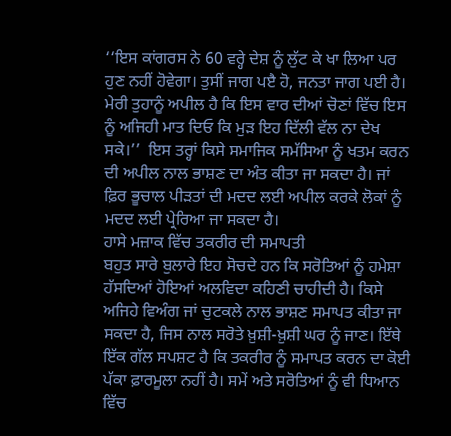‘‘ਇਸ ਕਾਂਗਰਸ ਨੇ 60 ਵਰ੍ਹੇ ਦੇਸ਼ ਨੂੰ ਲੁੱਟ ਕੇ ਖਾ ਲਿਆ ਪਰ ਹੁਣ ਨਹੀਂ ਹੋਵੇਗਾ। ਤੁਸੀਂ ਜਾਗ ਪੲੈ ਹੋ, ਜਨਤਾ ਜਾਗ ਪਈ ਹੈ। ਮੇਰੀ ਤੁਹਾਨੂੰ ਅਪੀਲ ਹੈ ਕਿ ਇਸ ਵਾਰ ਦੀਆਂ ਚੋਣਾਂ ਵਿੱਚ ਇਸ ਨੂੰ ਅਜਿਹੀ ਮਾਤ ਦਿਓ ਕਿ ਮੁੜ ਇਹ ਦਿੱਲੀ ਵੱਲ ਨਾ ਦੇਖ ਸਕੇ।’’  ਇਸ ਤਰ੍ਹਾਂ ਕਿਸੇ ਸਮਾਜਿਕ ਸਮੱਸਿਆ ਨੂੰ ਖਤਮ ਕਰਨ ਦੀ ਅਪੀਲ ਨਾਲ ਭਾਸ਼ਣ ਦਾ ਅੰਤ ਕੀਤਾ ਜਾ ਸਕਦਾ ਹੈ। ਜਾਂ ਫ਼ਿਰ ਭੂਚਾਲ ਪੀੜਤਾਂ ਦੀ ਮਦਦ ਲਈ ਅਪੀਲ ਕਰਕੇ ਲੋਕਾਂ ਨੂੰ ਮਦਦ ਲਈ ਪ੍ਰੇਰਿਆ ਜਾ ਸਕਦਾ ਹੈ।
ਹਾਸੇ ਮਜ਼ਾਕ ਵਿੱਚ ਤਕਰੀਰ ਦੀ ਸਮਾਪਤੀ
ਬਹੁਤ ਸਾਰੇ ਬੁਲਾਰੇ ਇਹ ਸੋਚਦੇ ਹਨ ਕਿ ਸਰੋਤਿਆਂ ਨੂੰ ਹਮੇਸ਼ਾ ਹੱਸਦਿਆਂ ਹੋਇਆਂ ਅਲਵਿਦਾ ਕਹਿਣੀ ਚਾਹੀਦੀ ਹੈ। ਕਿਸੇ ਅਜਿਹੇ ਵਿਅੰਗ ਜਾਂ ਚੁਟਕਲੇ ਨਾਲ ਭਾਸ਼ਣ ਸਮਾਪਤ ਕੀਤਾ ਜਾ ਸਕਦਾ ਹੈ, ਜਿਸ ਨਾਲ ਸਰੋਤੇ ਖ਼ੁਸ਼ੀ-ਖ਼ੁਸ਼ੀ ਘਰ ਨੂੰ ਜਾਣ। ਇੱਥੇ ਇੱਕ ਗੱਲ ਸਪਸ਼ਟ ਹੈ ਕਿ ਤਕਰੀਰ ਨੂੰ ਸਮਾਪਤ ਕਰਨ ਦਾ ਕੋਈ ਪੱਕਾ ਫ਼ਾਰਮੂਲਾ ਨਹੀਂ ਹੈ। ਸਮੇਂ ਅਤੇ ਸਰੋਤਿਆਂ ਨੂੰ ਵੀ ਧਿਆਨ ਵਿੱਚ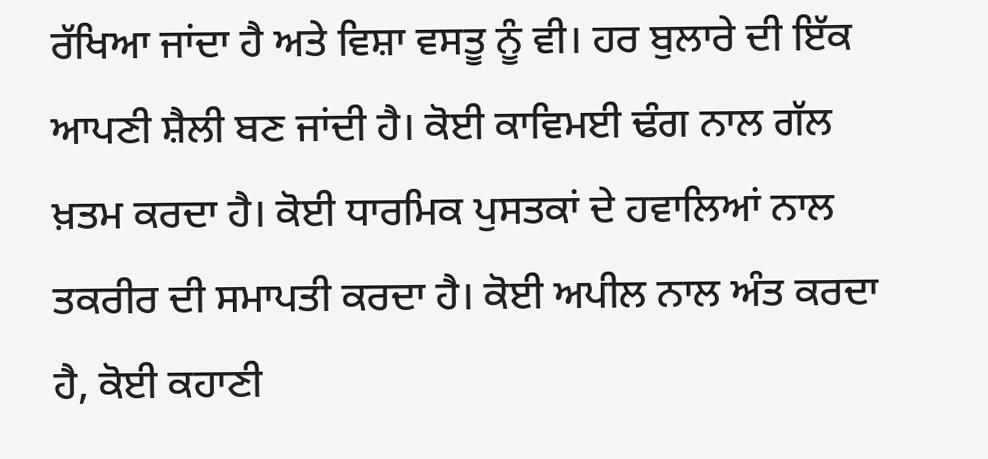ਰੱਖਿਆ ਜਾਂਦਾ ਹੈ ਅਤੇ ਵਿਸ਼ਾ ਵਸਤੂ ਨੂੰ ਵੀ। ਹਰ ਬੁਲਾਰੇ ਦੀ ਇੱਕ ਆਪਣੀ ਸ਼ੈਲੀ ਬਣ ਜਾਂਦੀ ਹੈ। ਕੋਈ ਕਾਵਿਮਈ ਢੰਗ ਨਾਲ ਗੱਲ ਖ਼ਤਮ ਕਰਦਾ ਹੈ। ਕੋਈ ਧਾਰਮਿਕ ਪੁਸਤਕਾਂ ਦੇ ਹਵਾਲਿਆਂ ਨਾਲ ਤਕਰੀਰ ਦੀ ਸਮਾਪਤੀ ਕਰਦਾ ਹੈ। ਕੋਈ ਅਪੀਲ ਨਾਲ ਅੰਤ ਕਰਦਾ ਹੈ, ਕੋਈ ਕਹਾਣੀ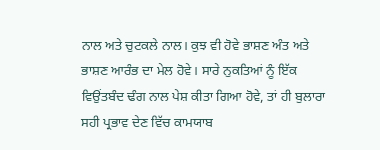ਨਾਲ ਅਤੇ ਚੁਟਕਲੇ ਨਾਲ। ਕੁਝ ਵੀ ਹੋਵੇ ਭਾਸ਼ਣ ਅੰਤ ਅਤੇ ਭਾਸ਼ਣ ਆਰੰਭ ਦਾ ਮੇਲ ਹੋਵੇ। ਸਾਰੇ ਨੁਕਤਿਆਂ ਨੂੰ ਇੱਕ ਵਿਉਂਤਬੰਦ ਢੰਗ ਨਾਲ ਪੇਸ਼ ਕੀਤਾ ਗਿਆ ਹੋਵੇ, ਤਾਂ ਹੀ ਬੁਲਾਰਾ ਸਹੀ ਪ੍ਰਭਾਵ ਦੇਣ ਵਿੱਚ ਕਾਮਯਾਬ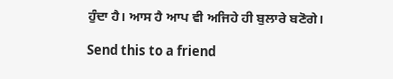ਹੁੰਦਾ ਹੈ। ਆਸ ਹੈ ਆਪ ਵੀ ਅਜਿਹੇ ਹੀ ਬੁਲਾਰੇ ਬਣੋਗੇ।

Send this to a friend